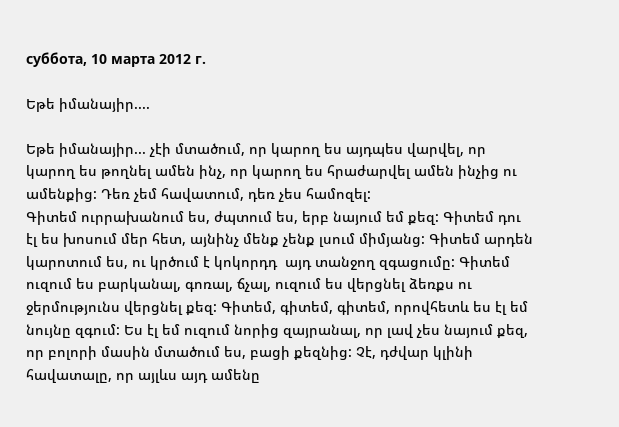суббота, 10 марта 2012 г.

Եթե իմանայիր....

Եթե իմանայիր... չէի մտածում, որ կարող ես այդպես վարվել, որ կարող ես թողնել ամեն ինչ, որ կարող ես հրաժարվել ամեն ինչից ու ամենքից: Դեռ չեմ հավատում, դեռ չես համոզել:
Գիտեմ ուրրախանում ես, ժպտում ես, երբ նայում եմ քեզ: Գիտեմ դու էլ ես խոսում մեր հետ, այնինչ մենք չենք լսում միմյանց: Գիտեմ արդեն կարոտում ես, ու կրծում է կոկորդդ  այդ տանջող զգացումը: Գիտեմ ուզում ես բարկանալ, գոռալ, ճչալ, ուզում ես վերցնել ձեռքս ու ջերմությունս վերցնել քեզ: Գիտեմ, գիտեմ, գիտեմ, որովհետև ես էլ եմ նույնը զգում: Ես էլ եմ ուզում նորից զայրանալ, որ լավ չես նայում քեզ, որ բոլորի մասին մտածում ես, բացի քեզնից: Չէ, դժվար կլինի հավատալը, որ այլևս այդ ամենը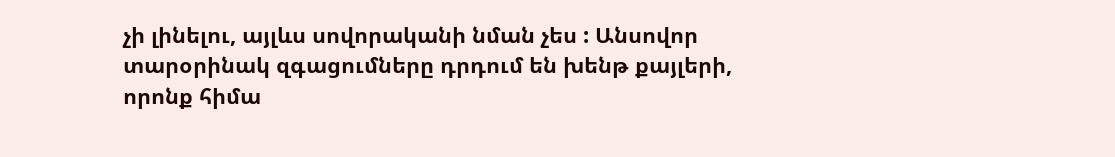չի լինելու, այլևս սովորականի նման չես : Անսովոր տարօրինակ զգացումները դրդում են խենթ քայլերի, որոնք հիմա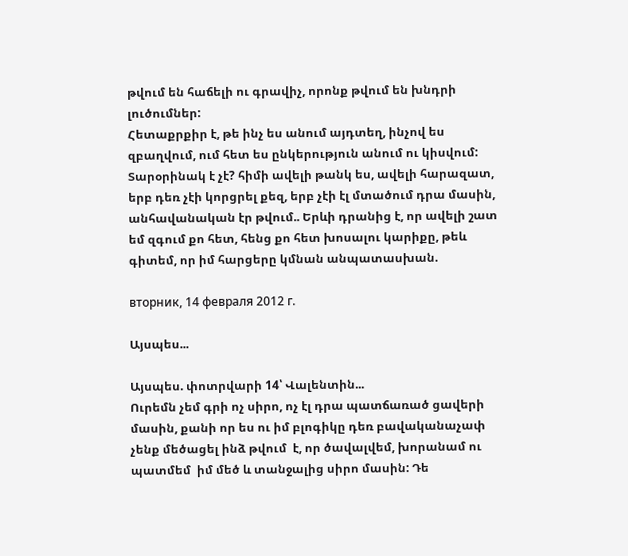թվում են հաճելի ու գրավիչ, որոնք թվում են խնդրի լուծումներ:
Հետաքրքիր է, թե ինչ ես անում այդտեղ, ինչով ես զբաղվում, ում հետ ես ընկերություն անում ու կիսվում:
Տարօրինակ է չէ? հիմի ավելի թանկ ես, ավելի հարազատ, երբ դեռ չէի կորցրել քեզ, երբ չէի էլ մտածում դրա մասին, անհավանական էր թվում.. Երևի դրանից է, որ ավելի շատ եմ զգում քո հետ, հենց քո հետ խոսալու կարիքը, թեև գիտեմ, որ իմ հարցերը կմնան անպատասխան.

вторник, 14 февраля 2012 г.

Այսպես...

Այսպես. փոտրվարի 14՝ Վալենտին...
Ուրեմն չեմ գրի ոչ սիրո, ոչ էլ դրա պատճառած ցավերի մասին, քանի որ ես ու իմ բլոգիկը դեռ բավականաչափ  չենք մեծացել ինձ թվում  է, որ ծավալվեմ, խորանամ ու պատմեմ  իմ մեծ և տանջալից սիրո մասին: Դե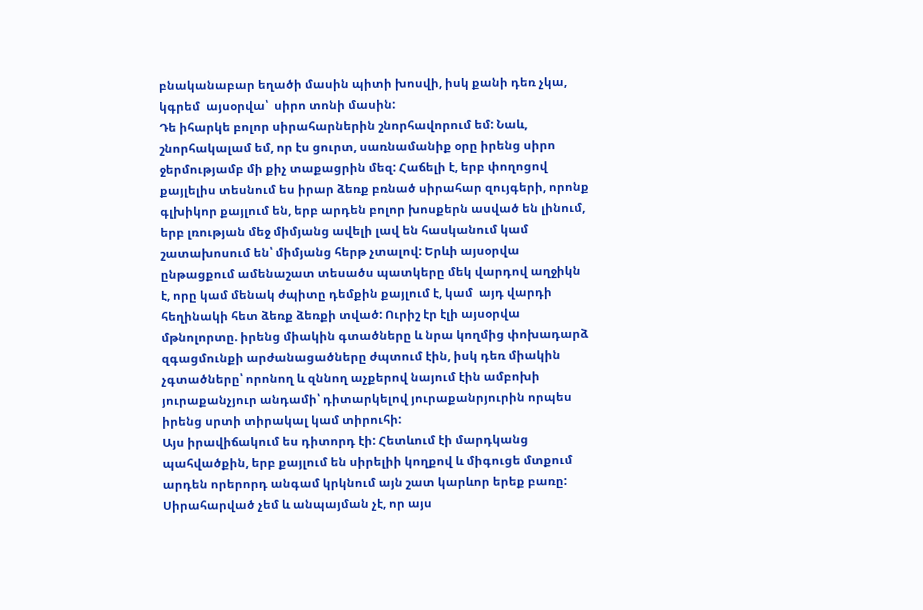բնականաբար եղածի մասին պիտի խոսվի, իսկ քանի դեռ չկա, կգրեմ  այսօրվա՝  սիրո տոնի մասին:
Դե իհարկե բոլոր սիրահարներին շնորհավորում եմ: Նաև, շնորհակալամ եմ, որ էս ցուրտ, սառնամանիք օրը իրենց սիրո ջերմությամբ մի քիչ տաքացրին մեզ: Հաճելի է, երբ փողոցով քայլելիս տեսնում ես իրար ձեռք բռնած սիրահար զույգերի, որոնք  գլխիկոր քայլում են, երբ արդեն բոլոր խոսքերն ասված են լինում, երբ լռության մեջ միմյանց ավելի լավ են հասկանում կամ շատախոսում են՝ միմյանց հերթ չտալով: Երևի այսօրվա ընթացքում ամենաշատ տեսածս պատկերը մեկ վարդով աղջիկն է, որը կամ մենակ ժպիտը դեմքին քայլում է, կամ  այդ վարդի հեղինակի հետ ձեռք ձեռքի տված: Ուրիշ էր էլի այսօրվա մթնոլորտը. իրենց միակին գտածները և նրա կողմից փոխադարձ զգացմունքի արժանացածները ժպտում էին, իսկ դեռ միակին չգտածները՝ որոնող և զննող աչքերով նայում էին ամբոխի յուրաքանչյուր անդամի՝ դիտարկելով յուրաքանրյուրին որպես իրենց սրտի տիրակալ կամ տիրուհի:
Այս իրավիճակում ես դիտորդ էի: Հետևում էի մարդկանց պահվածքին, երբ քայլում են սիրելիի կողքով և միգուցե մտքում արդեն որերորդ անգամ կրկնում այն շատ կարևոր երեք բառը: Սիրահարված չեմ և անպայման չէ, որ այս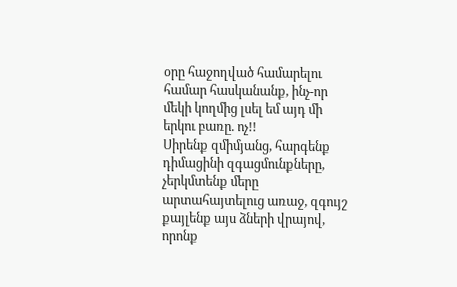օրը հաջողված համարելու համար հասկանանք, ինչ-որ մեկի կողմից լսել եմ այդ մի երկու բառը. ոչ!!
Սիրենք զմիմյանց, հարգենք դիմացինի զգացմունքները, չերկմտենք մերը արտահայտելուց առաջ, զգույշ քայլենք այս ձների վրայով, որոնք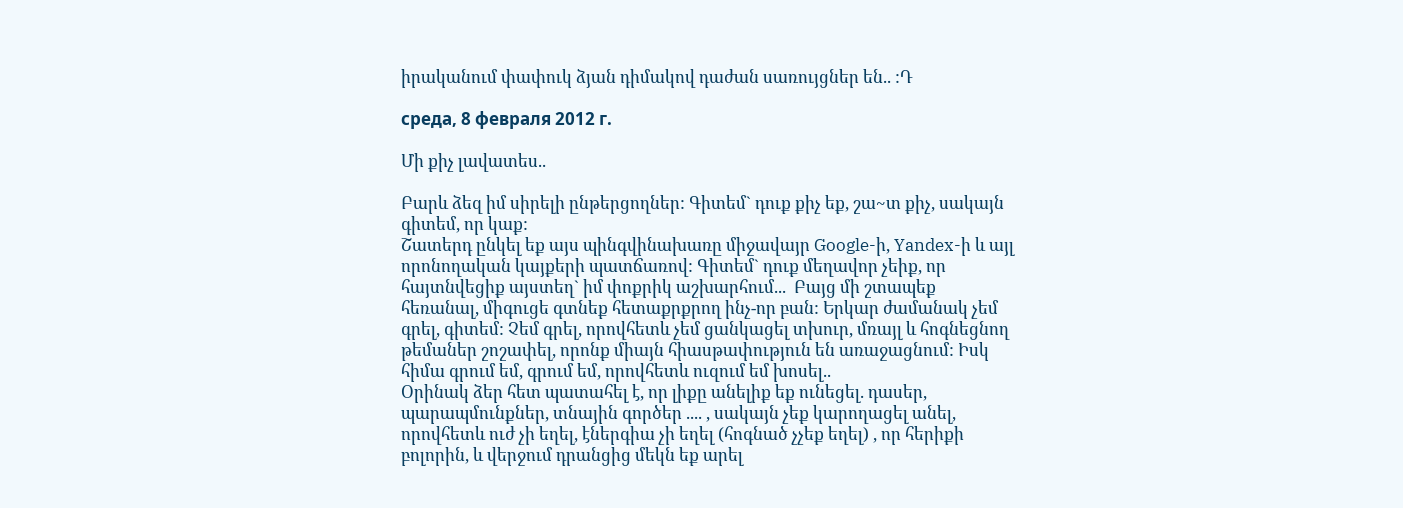իրականում փափուկ ձյան դիմակով դաժան սառույցներ են.. :Դ

среда, 8 февраля 2012 г.

Մի քիչ լավատես..

Բարև ձեզ իմ սիրելի ընթերցողներ: Գիտեմ` դուք քիչ եք, շա~տ քիչ, սակայն գիտեմ, որ կաք:
Շատերդ ընկել եք այս պինգվինախառը միջավայր Google-ի, Yandex-ի և այլ որոնողական կայքերի պատճառով: Գիտեմ` դուք մեղավոր չեիք, որ հայտնվեցիք այստեղ` իմ փոքրիկ աշխարհում...  Բայց մի շտապեք հեռանալ, միգուցե գտնեք հետաքրքրող ինչ-որ բան: Երկար ժամանակ չեմ գրել, գիտեմ: Չեմ գրել, որովհետև չեմ ցանկացել տխուր, մռայլ և հոգնեցնող թեմաներ շոշափել, որոնք միայն հիասթափություն են առաջացնում: Իսկ հիմա գրում եմ, գրում եմ, որովհետև ուզում եմ խոսել..
Օրինակ ձեր հետ պատահել է, որ լիքը անելիք եք ունեցել. դասեր, պարապմունքներ, տնային գործեր .... , սակայն չեք կարողացել անել, որովհետև ուժ չի եղել, էներգիա չի եղել (հոգնած չչեք եղել) , որ հերիքի բոլորին, և վերջում դրանցից մեկն եք արել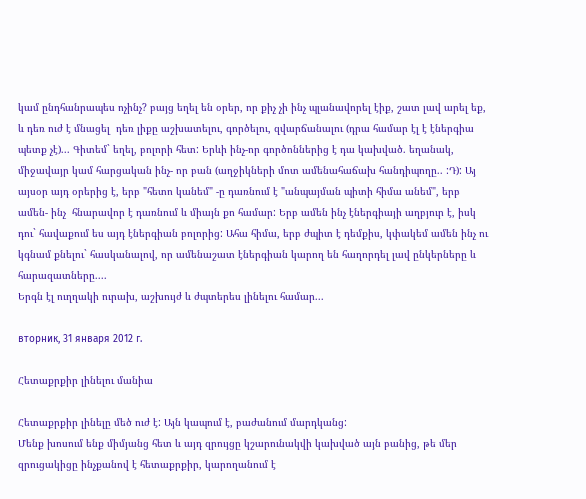կամ ընդհանրապես ոչինչ? բայց եղել են օրեր, որ քիչ չի ինչ պլանավորել էիք, շատ լավ արել եք, և դեռ ուժ է մնացել  դեռ լիքը աշխատելու, գործելու, զվարճանալու (դրա համար էլ է էներգիա պետք չէ)... Գիտեմ` եղել, բոլորի հետ: Երևի ինչ-որ գործոններից է դա կախված. եղանակ, միջավայր կամ հարցական ինչ- որ բան (աղջիկների մոտ ամենահաճախ հանդիպողը.. :Դ): Այ այսօր այդ օրերից է, երբ "հետո կանեմ" -ը դառնում է "անպայման պիտի հիմա անեմ", երբ ամեն- ինչ  հնարավոր է դառնում և միայն քո համար: Երբ ամեն ինչ էներգիայի աղբյուր է, իսկ դու` հավաքում ես այդ էներգիան բոլորից: Ահա հիմա, երբ ժպիտ է դեմքիս, կփակեմ ամեն ինչ ու կգնամ քնելու` հասկանալով, որ ամենաշատ էներգիան կարող են հաղորդել լավ ընկերները և հարազատները....
Երգն էլ ուղղակի ուրախ, աշխույժ և ժպտերես լինելու համար...

вторник, 31 января 2012 г.

Հետաքրքիր լինելու մանիա

Հետաքրքիր լինելը մեծ ուժ է: Այն կապում է, բաժանում մարդկանց:
Մենք խոսում ենք միմյանց հետ և այդ զրույցը կշարունակվի կախված այն բանից, թե մեր զրուցակիցը ինչքանով է հետաքրքիր, կարողանում է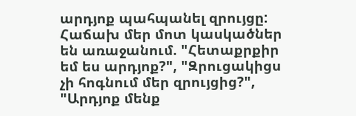արդյոք պահպանել զրույցը:
Հաճախ մեր մոտ կասկածներ են առաջանում. "Հետաքրքիր եմ ես արդյոք?", "Զրուցակիցս չի հոգնում մեր զրույցից?", "Արդյոք մենք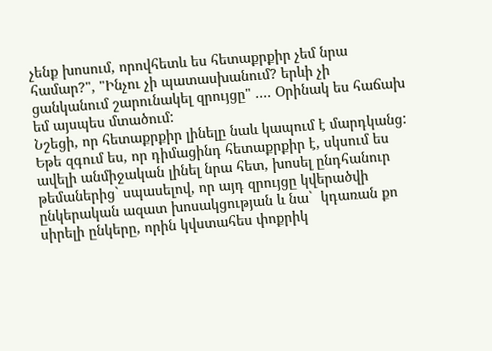չենք խոսում, որովհետև ես հետաքրքիր չեմ նրա համար?", "Ինչու չի պատասխանում? երևի չի ցանկանում շարունակել զրույցը" .... Օրինակ ես հաճախ եմ այսպես մտածում:
Նշեցի, որ հետաքրքիր լինելը նաև կապում է մարդկանց: Եթե զգում ես, որ դիմացինդ հետաքրքիր է, սկսում ես ավելի անմիջական լինել նրա հետ, խոսել ընդհանուր թեմաներից` սպասելով, որ այդ զրույցը կվերածվի ընկերական ազատ խոսակցության և նա`  կդառան քո սիրելի ընկերը, որին կվստահես փոքրիկ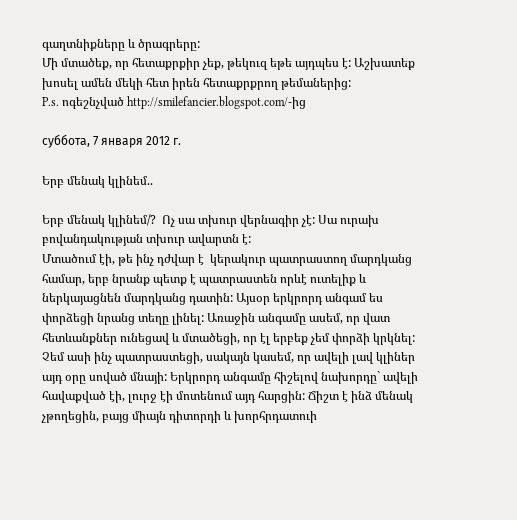գաղտնիքները և ծրագրերը:
Մի մտածեք, որ հետաքրքիր չեք, թեկուզ եթե այդպես է: Աշխատեք խոսել ամեն մեկի հետ իրեն հետաքրքրող թեմաներից:
P.s. ոգեշնչված http://smilefancier.blogspot.com/-ից

суббота, 7 января 2012 г.

Երբ մենակ կլինեմ..

Երբ մենակ կլինեմ/?  Ոչ սա տխուր վերնագիր չէ: Սա ուրախ բովանդակության տխուր ավարտն է:
Մտածում էի, թե ինչ դժվար է  կերակուր պատրաստող մարդկանց համար, երբ նրանք պետք է պատրաստեն որևէ ուտելիք և ներկայացնեն մարդկանց դատին: Այսօր երկրորդ անգամ ես փորձեցի նրանց տեղը լինել: Առաջին անգամը ասեմ, որ վատ հետևանքներ ունեցավ և մտածեցի, որ էլ երբեք չեմ փորձի կրկնել: Չեմ ասի ինչ պատրաստեցի, սակայն կասեմ, որ ավելի լավ կլիներ այդ օրը սոված մնայի: Երկրորդ անգամը հիշելով նախորդը` ավելի հավաքված էի, լուրջ էի մոտենում այդ հարցին: Ճիշտ է ինձ մենակ չթողեցին, բայց միայն դիտորդի և խորհրդատուի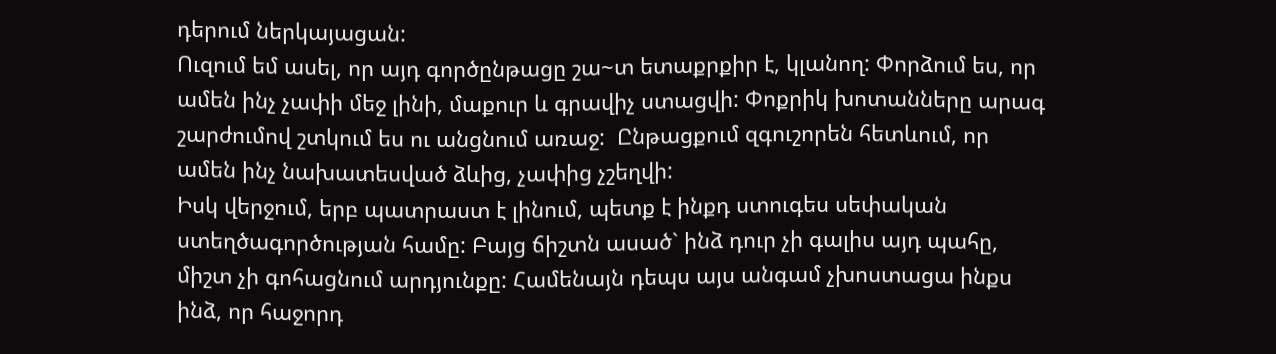դերում ներկայացան:
Ուզում եմ ասել, որ այդ գործընթացը շա~տ ետաքրքիր է, կլանող: Փորձում ես, որ ամեն ինչ չափի մեջ լինի, մաքուր և գրավիչ ստացվի: Փոքրիկ խոտանները արագ շարժումով շտկում ես ու անցնում առաջ:  Ընթացքում զգուշորեն հետևում, որ ամեն ինչ նախատեսված ձևից, չափից չշեղվի:
Իսկ վերջում, երբ պատրաստ է լինում, պետք է ինքդ ստուգես սեփական ստեղծագործության համը: Բայց ճիշտն ասած` ինձ դուր չի գալիս այդ պահը, միշտ չի գոհացնում արդյունքը: Համենայն դեպս այս անգամ չխոստացա ինքս ինձ, որ հաջորդ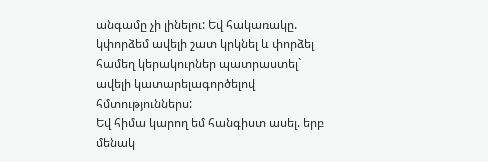անգամը չի լինելու: Եվ հակառակը. կփորձեմ ավելի շատ կրկնել և փորձել համեղ կերակուրներ պատրաստել` ավելի կատարելագործելով հմտություններս:
Եվ հիմա կարող եմ հանգիստ ասել. երբ մենակ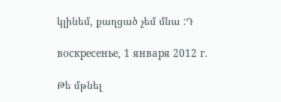կլինեմ, քաղցած չեմ մնա :Դ

воскресенье, 1 января 2012 г.

Թե մթնել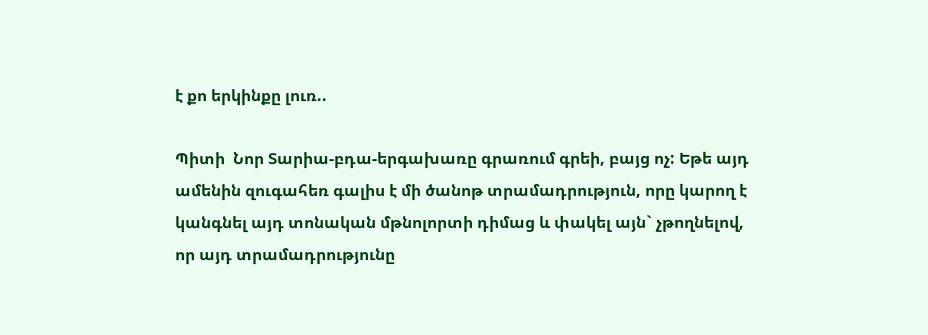է քո երկինքը լուռ..

Պիտի  Նոր Տարիա-բդա-երգախառը գրառում գրեի, բայց ոչ: Եթե այդ ամենին զուգահեռ գալիս է մի ծանոթ տրամադրություն, որը կարող է կանգնել այդ տոնական մթնոլորտի դիմաց և փակել այն` չթողնելով, որ այդ տրամադրությունը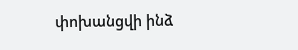փոխանցվի ինձ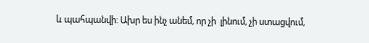և պահպանվի: Ախր ես ինչ անեմ, որ չի  լինում, չի ստացվում,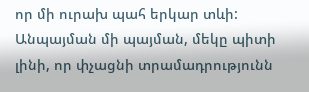որ մի ուրախ պահ երկար տևի: Անպայման մի պայման, մեկը պիտի լինի, որ փչացնի տրամադրությունն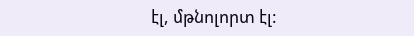էլ, մթնոլորտ էլ: